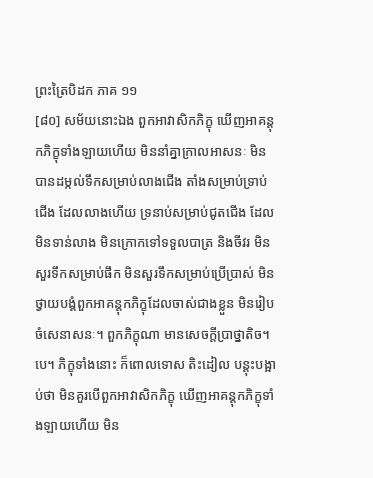ព្រះត្រៃបិដក ភាគ ១១
[៨០] សម័យនោះឯង ពួកអាវាសិកភិក្ខុ ឃើញអាគន្តុកភិក្ខុទាំងឡាយហើយ មិននាំគ្នាក្រាលអាសនៈ មិនបានដម្កល់ទឹកសម្រាប់លាងជើង តាំងសម្រាប់ទ្រាប់ជើង ដែលលាងហើយ ទ្រនាប់សម្រាប់ជូតជើង ដែលមិនទាន់លាង មិនក្រោកទៅទទួលបាត្រ និងចីវរ មិនសួរទឹកសម្រាប់ផឹក មិនសួរទឹកសម្រាប់ប្រើប្រាស់ មិនថ្វាយបង្គំពួកអាគន្តុកភិក្ខុដែលចាស់ជាងខ្លួន មិនរៀបចំសេនាសនៈ។ ពួកភិក្ខុណា មានសេចក្តីប្រាថ្នាតិច។បេ។ ភិក្ខុទាំងនោះ ក៏ពោលទោស តិះដៀល បន្តុះបង្អាប់ថា មិនគួរបើពួកអាវាសិកភិក្ខុ ឃើញអាគន្តុកភិក្ខុទាំងឡាយហើយ មិន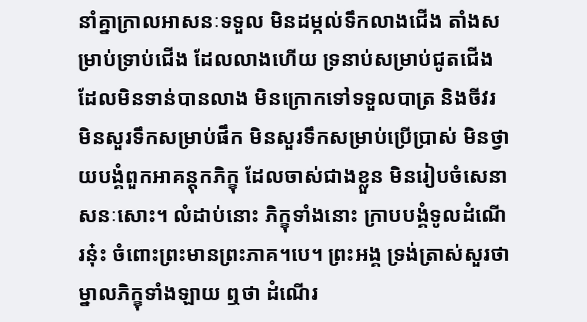នាំគ្នាក្រាលអាសនៈទទួល មិនដម្កល់ទឹកលាងជើង តាំងសម្រាប់ទ្រាប់ជើង ដែលលាងហើយ ទ្រនាប់សម្រាប់ជូតជើង ដែលមិនទាន់បានលាង មិនក្រោកទៅទទួលបាត្រ និងចីវរ មិនសួរទឹកសម្រាប់ផឹក មិនសួរទឹកសម្រាប់ប្រើប្រាស់ មិនថ្វាយបង្គំពួកអាគន្តុកភិក្ខុ ដែលចាស់ជាងខ្លួន មិនរៀបចំសេនាសនៈសោះ។ លំដាប់នោះ ភិក្ខុទាំងនោះ ក្រាបបង្គំទូលដំណើរនុ៎ះ ចំពោះព្រះមានព្រះភាគ។បេ។ ព្រះអង្គ ទ្រង់ត្រាស់សួរថា ម្នាលភិក្ខុទាំងឡាយ ឮថា ដំណើរ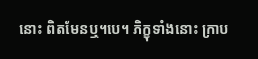នោះ ពិតមែនឬ។បេ។ ភិក្ខុទាំងនោះ ក្រាប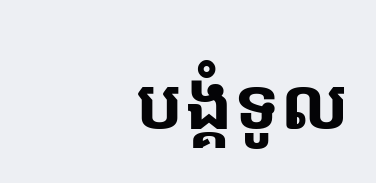បង្គំទូល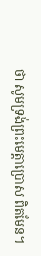ថា សូមទ្រង់ព្រះមេត្តាប្រោស ពិតមែន។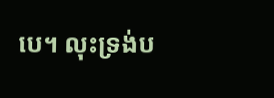បេ។ លុះទ្រង់ប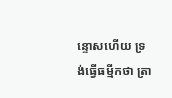ន្ទោសហើយ ទ្រង់ធ្វើធម្មីកថា ត្រា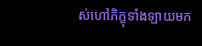ស់ហៅភិក្ខុទាំងឡាយមក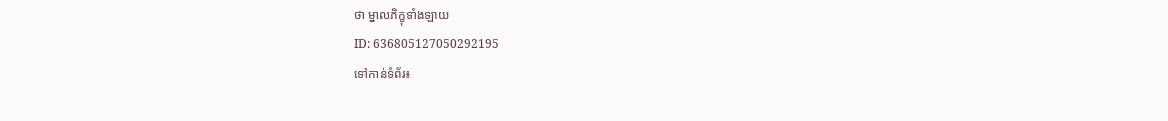ថា ម្នាលភិក្ខុទាំងឡាយ
ID: 636805127050292195
ទៅកាន់ទំព័រ៖